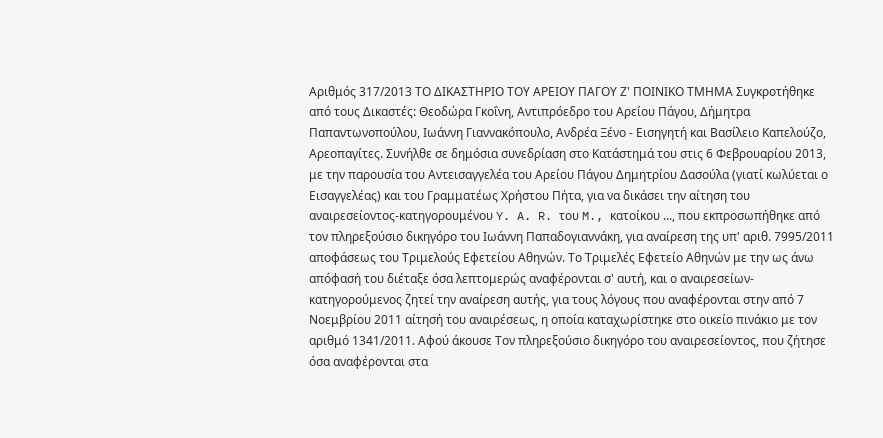Αριθμός 317/2013 ΤΟ ΔΙΚΑΣΤΗΡΙΟ ΤΟΥ ΑΡΕΙΟΥ ΠΑΓΟΥ Ζ' ΠΟΙΝΙΚΟ ΤΜΗΜΑ Συγκροτήθηκε από τους Δικαστές: Θεοδώρα Γκοΐνη, Αντιπρόεδρο του Αρείου Πάγου, Δήμητρα Παπαντωνοπούλου, Ιωάννη Γιαννακόπουλο, Ανδρέα Ξένο - Εισηγητή και Βασίλειο Καπελούζο, Αρεοπαγίτες. Συνήλθε σε δημόσια συνεδρίαση στο Κατάστημά του στις 6 Φεβρουαρίου 2013, με την παρουσία του Αντεισαγγελέα του Αρείου Πάγου Δημητρίου Δασούλα (γιατί κωλύεται ο Εισαγγελέας) και του Γραμματέως Χρήστου Πήτα, για να δικάσει την αίτηση του αναιρεσείοντος-κατηγορουμένου Y. A. R. του M., κατοίκου ..., που εκπροσωπήθηκε από τον πληρεξούσιο δικηγόρο του Ιωάννη Παπαδογιαννάκη, για αναίρεση της υπ' αριθ. 7995/2011 αποφάσεως του Τριμελούς Εφετείου Αθηνών. Το Τριμελές Εφετείο Αθηνών με την ως άνω απόφασή του διέταξε όσα λεπτομερώς αναφέρονται σ' αυτή, και ο αναιρεσείων-κατηγορούμενος ζητεί την αναίρεση αυτής, για τους λόγους που αναφέρονται στην από 7 Νοεμβρίου 2011 αίτησή του αναιρέσεως, η οποία καταχωρίστηκε στο οικείο πινάκιο με τον αριθμό 1341/2011. Αφού άκουσε Τον πληρεξούσιο δικηγόρο του αναιρεσείοντος, που ζήτησε όσα αναφέρονται στα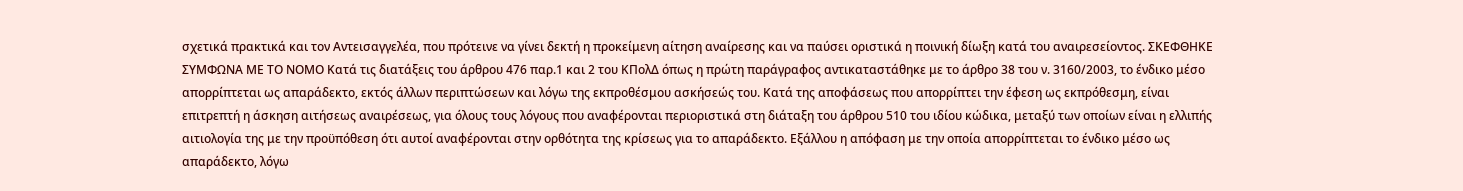σχετικά πρακτικά και τον Αντεισαγγελέα, που πρότεινε να γίνει δεκτή η προκείμενη αίτηση αναίρεσης και να παύσει οριστικά η ποινική δίωξη κατά του αναιρεσείοντος. ΣΚΕΦΘΗΚΕ ΣΥΜΦΩΝΑ ΜΕ ΤΟ ΝΟΜΟ Κατά τις διατάξεις του άρθρου 476 παρ.1 και 2 του ΚΠολΔ όπως η πρώτη παράγραφος αντικαταστάθηκε με το άρθρο 38 του ν. 3160/2003, το ένδικο μέσο απορρίπτεται ως απαράδεκτο, εκτός άλλων περιπτώσεων και λόγω της εκπροθέσμου ασκήσεώς του. Κατά της αποφάσεως που απορρίπτει την έφεση ως εκπρόθεσμη, είναι επιτρεπτή η άσκηση αιτήσεως αναιρέσεως, για όλους τους λόγους που αναφέρονται περιοριστικά στη διάταξη του άρθρου 510 του ιδίου κώδικα, μεταξύ των οποίων είναι η ελλιπής αιτιολογία της με την προϋπόθεση ότι αυτοί αναφέρονται στην ορθότητα της κρίσεως για το απαράδεκτο. Εξάλλου η απόφαση με την οποία απορρίπτεται το ένδικο μέσο ως απαράδεκτο, λόγω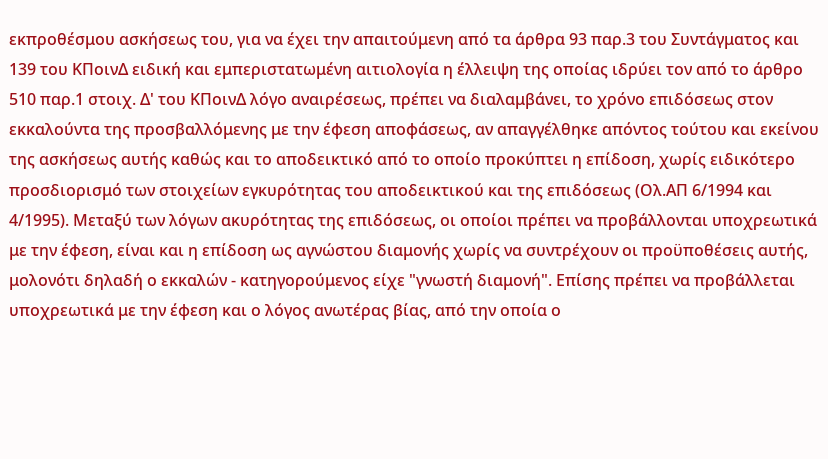εκπροθέσμου ασκήσεως του, για να έχει την απαιτούμενη από τα άρθρα 93 παρ.3 του Συντάγματος και 139 του ΚΠοινΔ ειδική και εμπεριστατωμένη αιτιολογία η έλλειψη της οποίας ιδρύει τον από το άρθρο 510 παρ.1 στοιχ. Δ' του ΚΠοινΔ λόγο αναιρέσεως, πρέπει να διαλαμβάνει, το χρόνο επιδόσεως στον εκκαλούντα της προσβαλλόμενης με την έφεση αποφάσεως, αν απαγγέλθηκε απόντος τούτου και εκείνου της ασκήσεως αυτής καθώς και το αποδεικτικό από το οποίο προκύπτει η επίδοση, χωρίς ειδικότερο προσδιορισμό των στοιχείων εγκυρότητας του αποδεικτικού και της επιδόσεως (Ολ.ΑΠ 6/1994 και 4/1995). Μεταξύ των λόγων ακυρότητας της επιδόσεως, οι οποίοι πρέπει να προβάλλονται υποχρεωτικά με την έφεση, είναι και η επίδοση ως αγνώστου διαμονής χωρίς να συντρέχουν οι προϋποθέσεις αυτής, μολονότι δηλαδή ο εκκαλών - κατηγορούμενος είχε "γνωστή διαμονή". Επίσης πρέπει να προβάλλεται υποχρεωτικά με την έφεση και ο λόγος ανωτέρας βίας, από την οποία ο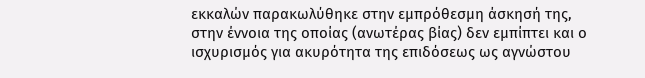εκκαλών παρακωλύθηκε στην εμπρόθεσμη άσκησή της, στην έννοια της οποίας (ανωτέρας βίας) δεν εμπίπτει και ο ισχυρισμός για ακυρότητα της επιδόσεως ως αγνώστου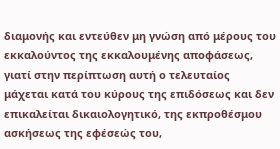διαμονής και εντεύθεν μη γνώση από μέρους του εκκαλούντος της εκκαλουμένης αποφάσεως, γιατί στην περίπτωση αυτή ο τελευταίος μάχεται κατά του κύρους της επιδόσεως και δεν επικαλείται δικαιολογητικό, της εκπροθέσμου ασκήσεως της εφέσεώς του,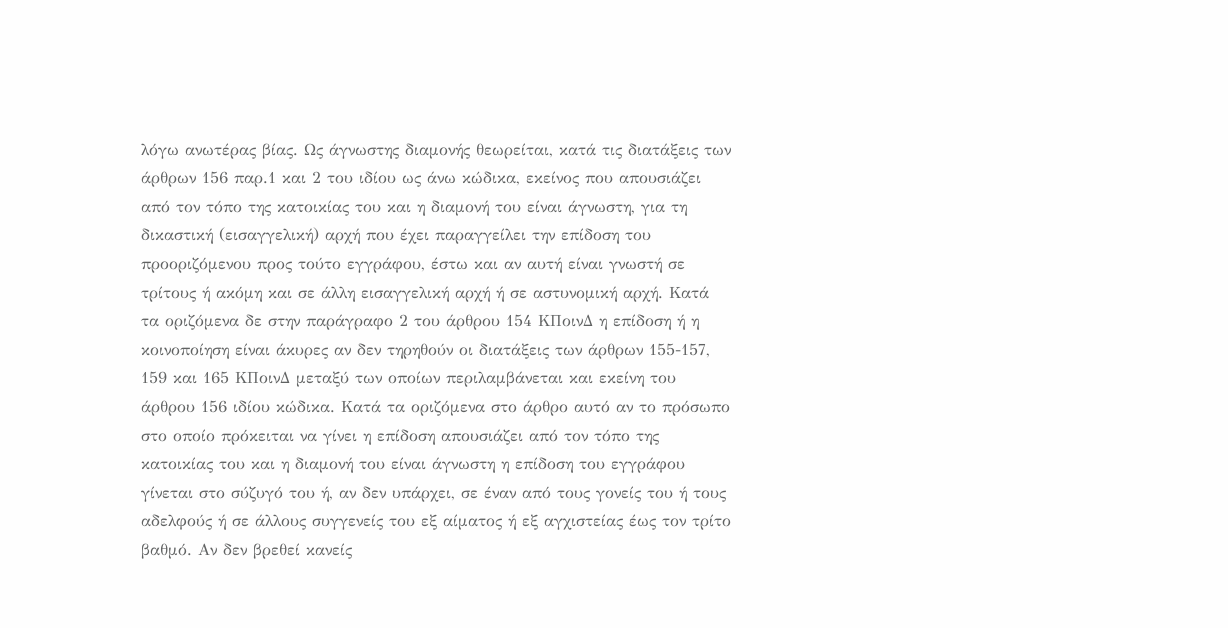λόγω ανωτέρας βίας. Ως άγνωστης διαμονής θεωρείται, κατά τις διατάξεις των άρθρων 156 παρ.1 και 2 του ιδίου ως άνω κώδικα, εκείνος που απουσιάζει από τον τόπο της κατοικίας του και η διαμονή του είναι άγνωστη, για τη δικαστική (εισαγγελική) αρχή που έχει παραγγείλει την επίδοση του προοριζόμενου προς τούτο εγγράφου, έστω και αν αυτή είναι γνωστή σε τρίτους ή ακόμη και σε άλλη εισαγγελική αρχή ή σε αστυνομική αρχή. Κατά τα οριζόμενα δε στην παράγραφο 2 του άρθρου 154 ΚΠοινΔ η επίδοση ή η κοινοποίηση είναι άκυρες αν δεν τηρηθούν οι διατάξεις των άρθρων 155-157, 159 και 165 ΚΠοινΔ μεταξύ των οποίων περιλαμβάνεται και εκείνη του άρθρου 156 ιδίου κώδικα. Κατά τα οριζόμενα στο άρθρο αυτό αν το πρόσωπο στο οποίο πρόκειται να γίνει η επίδοση απουσιάζει από τον τόπο της κατοικίας του και η διαμονή του είναι άγνωστη η επίδοση του εγγράφου γίνεται στο σύζυγό του ή, αν δεν υπάρχει, σε έναν από τους γονείς του ή τους αδελφούς ή σε άλλους συγγενείς του εξ αίματος ή εξ αγχιστείας έως τον τρίτο βαθμό. Αν δεν βρεθεί κανείς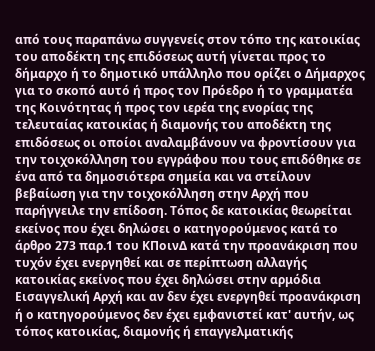από τους παραπάνω συγγενείς στον τόπο της κατοικίας του αποδέκτη της επιδόσεως αυτή γίνεται προς το δήμαρχο ή το δημοτικό υπάλληλο που ορίζει ο Δήμαρχος για το σκοπό αυτό ή προς τον Πρόεδρο ή το γραμματέα της Κοινότητας ή προς τον ιερέα της ενορίας της τελευταίας κατοικίας ή διαμονής του αποδέκτη της επιδόσεως οι οποίοι αναλαμβάνουν να φροντίσουν για την τοιχοκόλληση του εγγράφου που τους επιδόθηκε σε ένα από τα δημοσιότερα σημεία και να στείλουν βεβαίωση για την τοιχοκόλληση στην Αρχή που παρήγγειλε την επίδοση. Τόπος δε κατοικίας θεωρείται εκείνος που έχει δηλώσει ο κατηγορούμενος κατά το άρθρο 273 παρ.1 του ΚΠοινΔ κατά την προανάκριση που τυχόν έχει ενεργηθεί και σε περίπτωση αλλαγής κατοικίας εκείνος που έχει δηλώσει στην αρμόδια Εισαγγελική Αρχή και αν δεν έχει ενεργηθεί προανάκριση ή ο κατηγορούμενος δεν έχει εμφανιστεί κατ' αυτήν, ως τόπος κατοικίας, διαμονής ή επαγγελματικής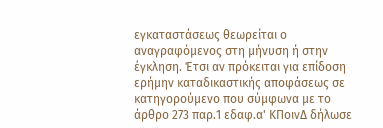εγκαταστάσεως θεωρείται ο αναγραφόμενος στη μήνυση ή στην έγκληση. Έτσι αν πρόκειται για επίδοση ερήμην καταδικαστικής αποφάσεως σε κατηγορούμενο που σύμφωνα με το άρθρο 273 παρ.1 εδαφ.α' ΚΠοινΔ δήλωσε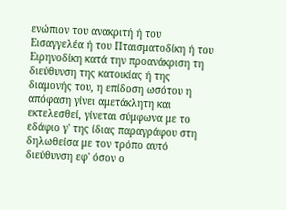ενώπιον του ανακριτή ή του Εισαγγελέα ή του Πταισματοδίκη ή του Ειρηνοδίκη κατά την προανάκριση τη διεύθυνση της κατοικίας ή της διαμονής του, η επίδοση ωσότου η απόφαση γίνει αμετάκλητη και εκτελεσθεί, γίνεται σύμφωνα με το εδάφιο γ' της ίδιας παραγράφου στη δηλωθείσα με τον τρόπο αυτό διεύθυνση εφ' όσον ο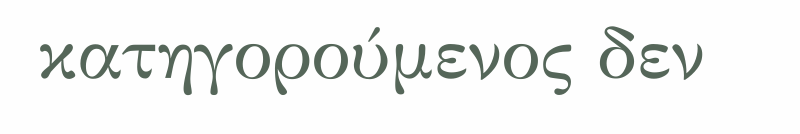κατηγορούμενος δεν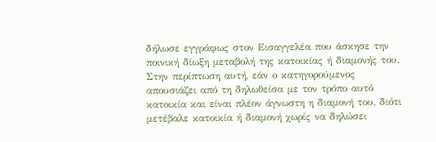δήλωσε εγγράφως στον Εισαγγελέα που άσκησε την ποινική δίωξη μεταβολή της κατοικίας ή διαμονής του. Στην περίπτωση αυτή, εάν ο κατηγορούμενος απουσιάζει από τη δηλωθείσα με τον τρόπο αυτό κατοικία και είναι πλέον άγνωστη η διαμονή του, διότι μετέβαλε κατοικία ή διαμονή χωρίς να δηλώσει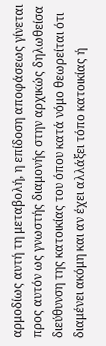αρμοδίως αυτή τη μεταβολή, η επίδοση αποφάσεως γίνεται προς αυτόν ως γνωστής διαμονής στην αρχικώς δηλωθείσα διεύθυνση της κατοικίας του όπου κατά νόμο θεωρείται ότι διαμένει ακόμη και αν έχει αλλάξει τόπο κατοικίας ή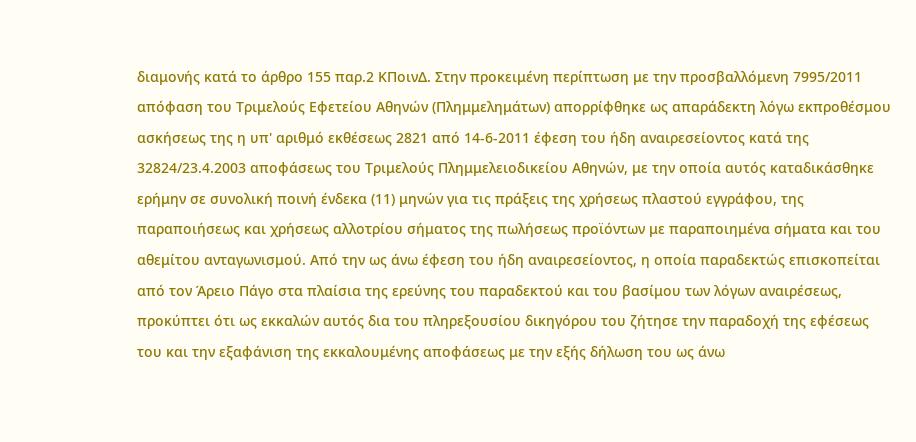διαμονής κατά το άρθρο 155 παρ.2 ΚΠοινΔ. Στην προκειμένη περίπτωση με την προσβαλλόμενη 7995/2011 απόφαση του Τριμελούς Εφετείου Αθηνών (Πλημμελημάτων) απορρίφθηκε ως απαράδεκτη λόγω εκπροθέσμου ασκήσεως της η υπ' αριθμό εκθέσεως 2821 από 14-6-2011 έφεση του ήδη αναιρεσείοντος κατά της 32824/23.4.2003 αποφάσεως του Τριμελούς Πλημμελειοδικείου Αθηνών, με την οποία αυτός καταδικάσθηκε ερήμην σε συνολική ποινή ένδεκα (11) μηνών για τις πράξεις της χρήσεως πλαστού εγγράφου, της παραποιήσεως και χρήσεως αλλοτρίου σήματος της πωλήσεως προϊόντων με παραποιημένα σήματα και του αθεμίτου ανταγωνισμού. Από την ως άνω έφεση του ήδη αναιρεσείοντος, η οποία παραδεκτώς επισκοπείται από τον Άρειο Πάγο στα πλαίσια της ερεύνης του παραδεκτού και του βασίμου των λόγων αναιρέσεως, προκύπτει ότι ως εκκαλών αυτός δια του πληρεξουσίου δικηγόρου του ζήτησε την παραδοχή της εφέσεως του και την εξαφάνιση της εκκαλουμένης αποφάσεως με την εξής δήλωση του ως άνω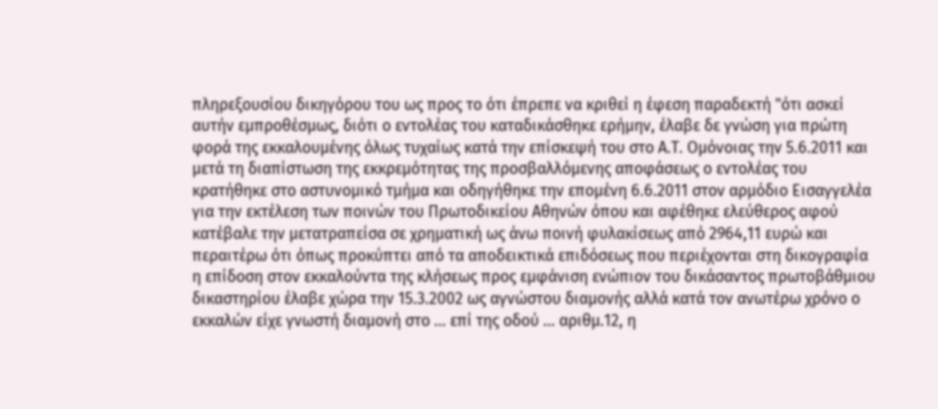πληρεξουσίου δικηγόρου του ως προς το ότι έπρεπε να κριθεί η έφεση παραδεκτή "ότι ασκεί αυτήν εμπροθέσμως, διότι ο εντολέας του καταδικάσθηκε ερήμην, έλαβε δε γνώση για πρώτη φορά της εκκαλουμένης όλως τυχαίως κατά την επίσκεψή του στο Α.Τ. Ομόνοιας την 5.6.2011 και μετά τη διαπίστωση της εκκρεμότητας της προσβαλλόμενης αποφάσεως ο εντολέας του κρατήθηκε στο αστυνομικό τμήμα και οδηγήθηκε την επομένη 6.6.2011 στον αρμόδιο Εισαγγελέα για την εκτέλεση των ποινών του Πρωτοδικείου Αθηνών όπου και αφέθηκε ελεύθερος αφού κατέβαλε την μετατραπείσα σε χρηματική ως άνω ποινή φυλακίσεως από 2964,11 ευρώ και περαιτέρω ότι όπως προκύπτει από τα αποδεικτικά επιδόσεως που περιέχονται στη δικογραφία η επίδοση στον εκκαλούντα της κλήσεως προς εμφάνιση ενώπιον του δικάσαντος πρωτοβάθμιου δικαστηρίου έλαβε χώρα την 15.3.2002 ως αγνώστου διαμονής αλλά κατά τον ανωτέρω χρόνο ο εκκαλών είχε γνωστή διαμονή στο ... επί της οδού ... αριθμ.12, η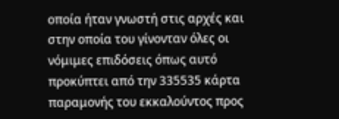οποία ήταν γνωστή στις αρχές και στην οποία του γίνονταν όλες οι νόμιμες επιδόσεις όπως αυτό προκύπτει από την 335535 κάρτα παραμονής του εκκαλούντος προς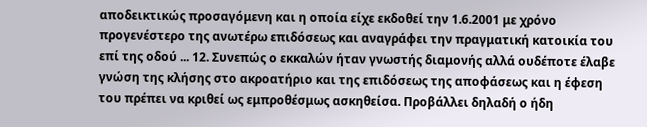αποδεικτικώς προσαγόμενη και η οποία είχε εκδοθεί την 1.6.2001 με χρόνο προγενέστερο της ανωτέρω επιδόσεως και αναγράφει την πραγματική κατοικία του επί της οδού ... 12. Συνεπώς ο εκκαλών ήταν γνωστής διαμονής αλλά ουδέποτε έλαβε γνώση της κλήσης στο ακροατήριο και της επιδόσεως της αποφάσεως και η έφεση του πρέπει να κριθεί ως εμπροθέσμως ασκηθείσα. Προβάλλει δηλαδή ο ήδη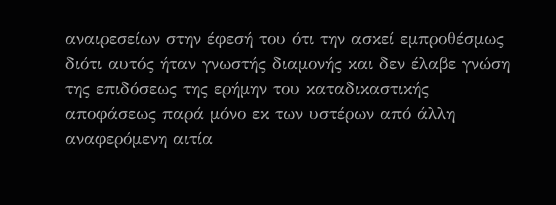αναιρεσείων στην έφεσή του ότι την ασκεί εμπροθέσμως διότι αυτός ήταν γνωστής διαμονής και δεν έλαβε γνώση της επιδόσεως της ερήμην του καταδικαστικής αποφάσεως παρά μόνο εκ των υστέρων από άλλη αναφερόμενη αιτία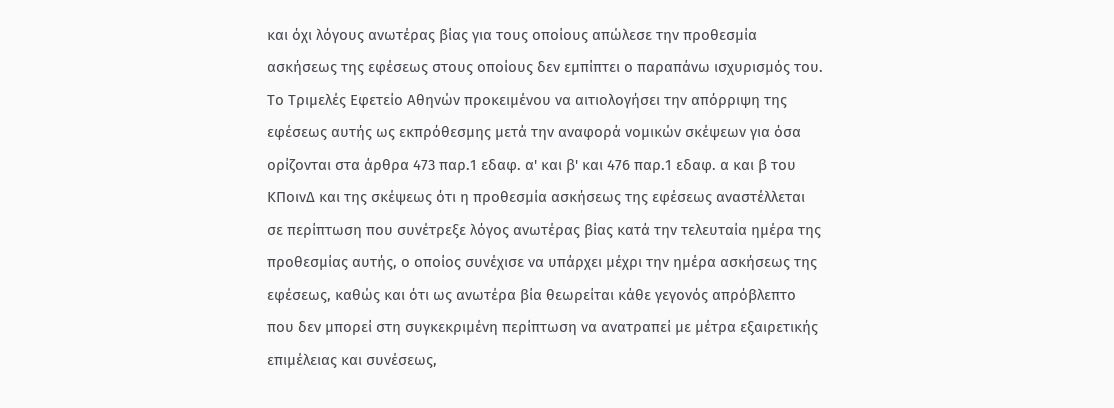και όχι λόγους ανωτέρας βίας για τους οποίους απώλεσε την προθεσμία ασκήσεως της εφέσεως στους οποίους δεν εμπίπτει ο παραπάνω ισχυρισμός του. Το Τριμελές Εφετείο Αθηνών προκειμένου να αιτιολογήσει την απόρριψη της εφέσεως αυτής ως εκπρόθεσμης μετά την αναφορά νομικών σκέψεων για όσα ορίζονται στα άρθρα 473 παρ.1 εδαφ. α' και β' και 476 παρ.1 εδαφ. α και β του ΚΠοινΔ και της σκέψεως ότι η προθεσμία ασκήσεως της εφέσεως αναστέλλεται σε περίπτωση που συνέτρεξε λόγος ανωτέρας βίας κατά την τελευταία ημέρα της προθεσμίας αυτής, ο οποίος συνέχισε να υπάρχει μέχρι την ημέρα ασκήσεως της εφέσεως, καθώς και ότι ως ανωτέρα βία θεωρείται κάθε γεγονός απρόβλεπτο που δεν μπορεί στη συγκεκριμένη περίπτωση να ανατραπεί με μέτρα εξαιρετικής επιμέλειας και συνέσεως,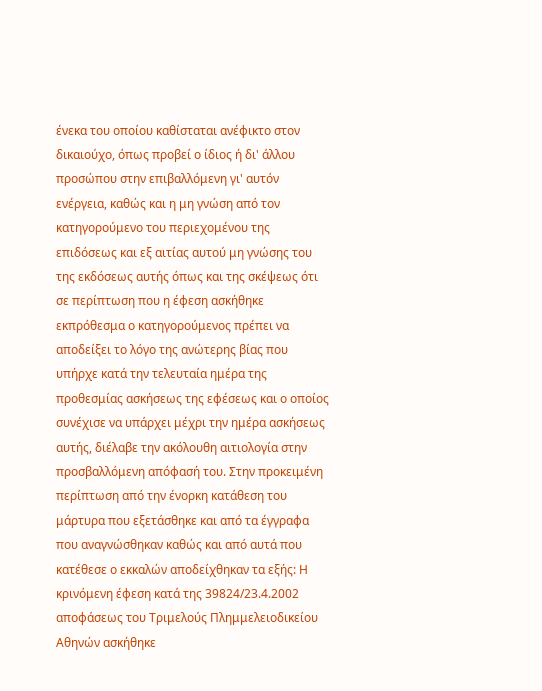ένεκα του οποίου καθίσταται ανέφικτο στον δικαιούχο, όπως προβεί ο ίδιος ή δι' άλλου προσώπου στην επιβαλλόμενη γι' αυτόν ενέργεια, καθώς και η μη γνώση από τον κατηγορούμενο του περιεχομένου της επιδόσεως και εξ αιτίας αυτού μη γνώσης του της εκδόσεως αυτής όπως και της σκέψεως ότι σε περίπτωση που η έφεση ασκήθηκε εκπρόθεσμα ο κατηγορούμενος πρέπει να αποδείξει το λόγο της ανώτερης βίας που υπήρχε κατά την τελευταία ημέρα της προθεσμίας ασκήσεως της εφέσεως και ο οποίος συνέχισε να υπάρχει μέχρι την ημέρα ασκήσεως αυτής, διέλαβε την ακόλουθη αιτιολογία στην προσβαλλόμενη απόφασή του. Στην προκειμένη περίπτωση από την ένορκη κατάθεση του μάρτυρα που εξετάσθηκε και από τα έγγραφα που αναγνώσθηκαν καθώς και από αυτά που κατέθεσε ο εκκαλών αποδείχθηκαν τα εξής: Η κρινόμενη έφεση κατά της 39824/23.4.2002 αποφάσεως του Τριμελούς Πλημμελειοδικείου Αθηνών ασκήθηκε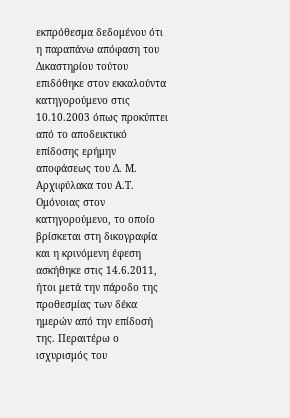εκπρόθεσμα δεδομένου ότι η παραπάνω απόφαση του Δικαστηρίου τούτου επιδόθηκε στον εκκαλούντα κατηγορούμενο στις 10.10.2003 όπως προκύπτει από το αποδεικτικό επίδοσης ερήμην αποφάσεως του Δ. Μ. Αρχιφύλακα του Α.Τ. Ομόνοιας στον κατηγορούμενο, το οποίο βρίσκεται στη δικογραφία και η κρινόμενη έφεση ασκήθηκε στις 14.6.2011, ήτοι μετά την πάροδο της προθεσμίας των δέκα ημερών από την επίδοσή της. Περαιτέρω ο ισχυρισμός του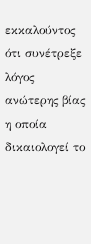εκκαλούντος ότι συνέτρεξε λόγος ανώτερης βίας η οποία δικαιολογεί το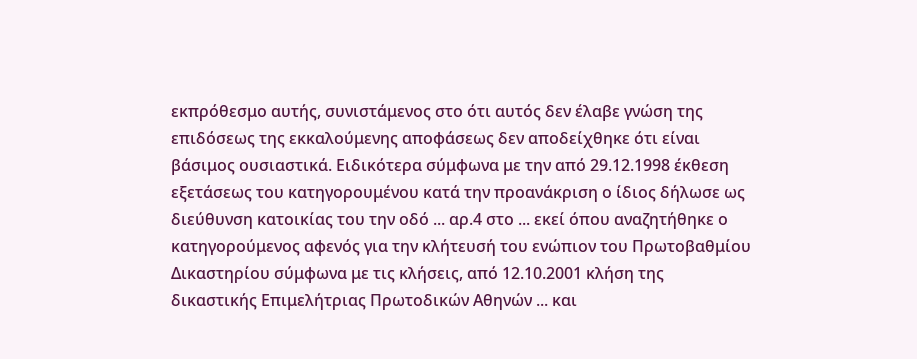εκπρόθεσμο αυτής, συνιστάμενος στο ότι αυτός δεν έλαβε γνώση της επιδόσεως της εκκαλούμενης αποφάσεως δεν αποδείχθηκε ότι είναι βάσιμος ουσιαστικά. Ειδικότερα σύμφωνα με την από 29.12.1998 έκθεση εξετάσεως του κατηγορουμένου κατά την προανάκριση ο ίδιος δήλωσε ως διεύθυνση κατοικίας του την οδό ... αρ.4 στο ... εκεί όπου αναζητήθηκε ο κατηγορούμενος αφενός για την κλήτευσή του ενώπιον του Πρωτοβαθμίου Δικαστηρίου σύμφωνα με τις κλήσεις, από 12.10.2001 κλήση της δικαστικής Επιμελήτριας Πρωτοδικών Αθηνών ... και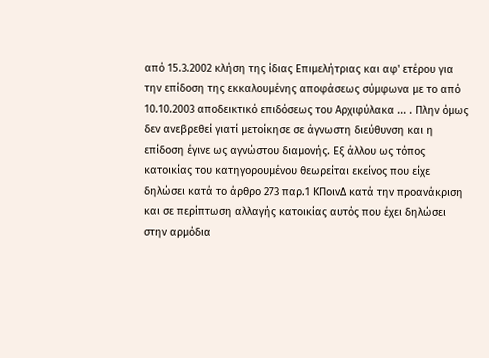από 15.3.2002 κλήση της ίδιας Επιμελήτριας και αφ' ετέρου για την επίδοση της εκκαλουμένης αποφάσεως σύμφωνα με το από 10.10.2003 αποδεικτικό επιδόσεως του Αρχιφύλακα ... . Πλην όμως δεν ανεβρεθεί γιατί μετοίκησε σε άγνωστη διεύθυνση και η επίδοση έγινε ως αγνώστου διαμονής. Εξ άλλου ως τόπος κατοικίας του κατηγορουμένου θεωρείται εκείνος που είχε δηλώσει κατά το άρθρο 273 παρ.1 ΚΠοινΔ κατά την προανάκριση και σε περίπτωση αλλαγής κατοικίας αυτός που έχει δηλώσει στην αρμόδια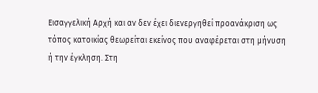Εισαγγελική Αρχή και αν δεν έχει διενεργηθεί προανάκριση ως τόπος κατοικίας θεωρείται εκείνος που αναφέρεται στη μήνυση ή την έγκληση. Στη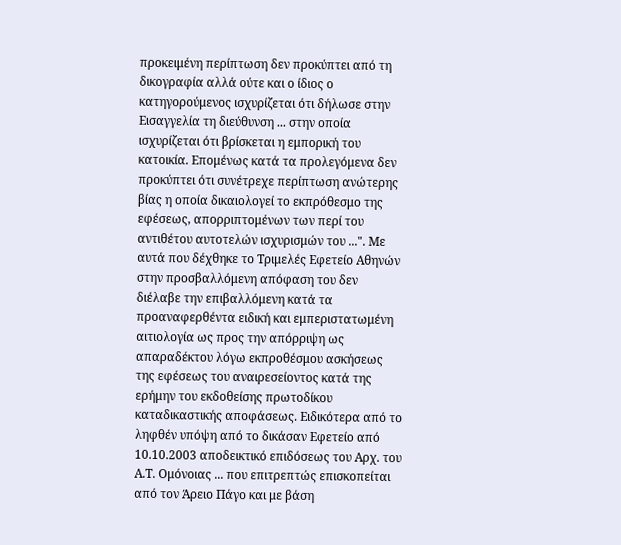προκειμένη περίπτωση δεν προκύπτει από τη δικογραφία αλλά ούτε και ο ίδιος ο κατηγορούμενος ισχυρίζεται ότι δήλωσε στην Εισαγγελία τη διεύθυνση ... στην οποία ισχυρίζεται ότι βρίσκεται η εμπορική του κατοικία. Επομένως κατά τα προλεγόμενα δεν προκύπτει ότι συνέτρεχε περίπτωση ανώτερης βίας η οποία δικαιολογεί το εκπρόθεσμο της εφέσεως, απορριπτομένων των περί του αντιθέτου αυτοτελών ισχυρισμών του ...". Με αυτά που δέχθηκε το Τριμελές Εφετείο Αθηνών στην προσβαλλόμενη απόφαση του δεν διέλαβε την επιβαλλόμενη κατά τα προαναφερθέντα ειδική και εμπεριστατωμένη αιτιολογία ως προς την απόρριψη ως απαραδέκτου λόγω εκπροθέσμου ασκήσεως της εφέσεως του αναιρεσείοντος κατά της ερήμην του εκδοθείσης πρωτοδίκου καταδικαστικής αποφάσεως. Ειδικότερα από το ληφθέν υπόψη από το δικάσαν Εφετείο από 10.10.2003 αποδεικτικό επιδόσεως του Αρχ. του Α.Τ. Ομόνοιας ... που επιτρεπτώς επισκοπείται από τον Άρειο Πάγο και με βάση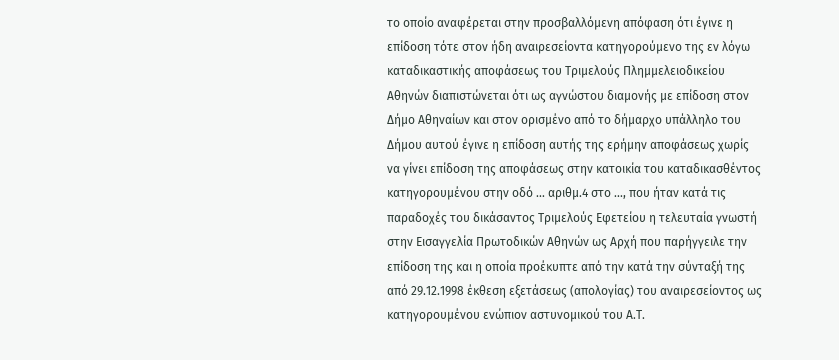το οποίο αναφέρεται στην προσβαλλόμενη απόφαση ότι έγινε η επίδοση τότε στον ήδη αναιρεσείοντα κατηγορούμενο της εν λόγω καταδικαστικής αποφάσεως του Τριμελούς Πλημμελειοδικείου Αθηνών διαπιστώνεται ότι ως αγνώστου διαμονής με επίδοση στον Δήμο Αθηναίων και στον ορισμένο από το δήμαρχο υπάλληλο του Δήμου αυτού έγινε η επίδοση αυτής της ερήμην αποφάσεως χωρίς να γίνει επίδοση της αποφάσεως στην κατοικία του καταδικασθέντος κατηγορουμένου στην οδό ... αριθμ.4 στο ..., που ήταν κατά τις παραδοχές του δικάσαντος Τριμελούς Εφετείου η τελευταία γνωστή στην Εισαγγελία Πρωτοδικών Αθηνών ως Αρχή που παρήγγειλε την επίδοση της και η οποία προέκυπτε από την κατά την σύνταξή της από 29.12.1998 έκθεση εξετάσεως (απολογίας) του αναιρεσείοντος ως κατηγορουμένου ενώπιον αστυνομικού του Α.Τ.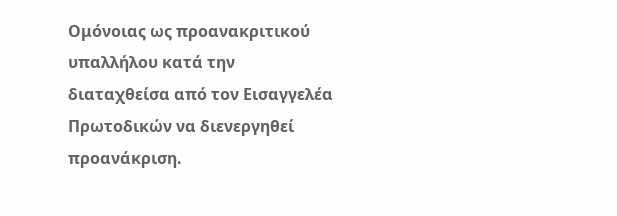Ομόνοιας ως προανακριτικού υπαλλήλου κατά την διαταχθείσα από τον Εισαγγελέα Πρωτοδικών να διενεργηθεί προανάκριση.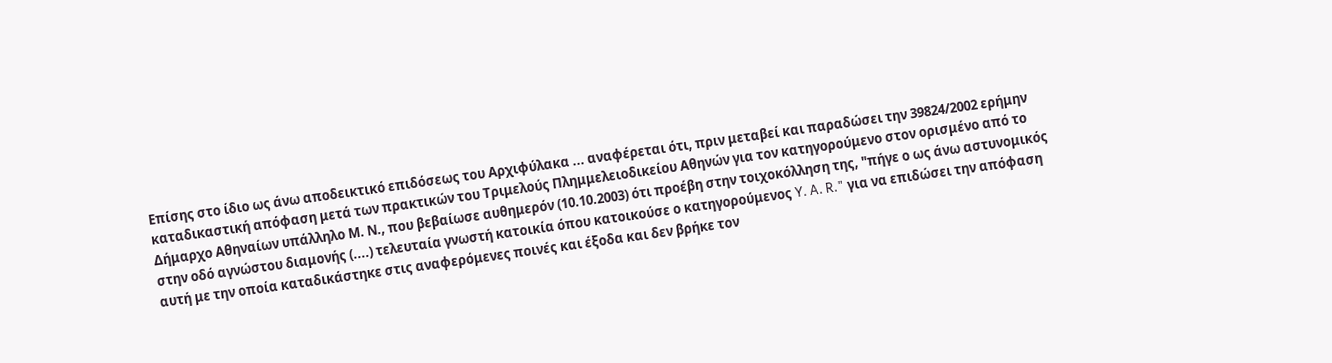Επίσης στο ίδιο ως άνω αποδεικτικό επιδόσεως του Αρχιφύλακα ... αναφέρεται ότι, πριν μεταβεί και παραδώσει την 39824/2002 ερήμην καταδικαστική απόφαση μετά των πρακτικών του Τριμελούς Πλημμελειοδικείου Αθηνών για τον κατηγορούμενο στον ορισμένο από το Δήμαρχο Αθηναίων υπάλληλο Μ. Ν., που βεβαίωσε αυθημερόν (10.10.2003) ότι προέβη στην τοιχοκόλληση της, "πήγε ο ως άνω αστυνομικός στην οδό αγνώστου διαμονής (....) τελευταία γνωστή κατοικία όπου κατοικούσε ο κατηγορούμενος Y. A. R." για να επιδώσει την απόφαση αυτή με την οποία καταδικάστηκε στις αναφερόμενες ποινές και έξοδα και δεν βρήκε τον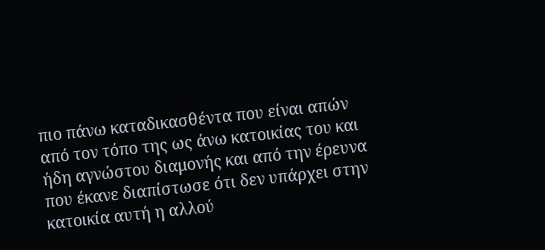πιο πάνω καταδικασθέντα που είναι απών από τον τόπο της ως άνω κατοικίας του και ήδη αγνώστου διαμονής και από την έρευνα που έκανε διαπίστωσε ότι δεν υπάρχει στην κατοικία αυτή η αλλού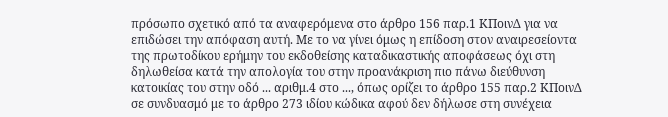πρόσωπο σχετικό από τα αναφερόμενα στο άρθρο 156 παρ.1 ΚΠοινΔ για να επιδώσει την απόφαση αυτή. Με το να γίνει όμως η επίδοση στον αναιρεσείοντα της πρωτοδίκου ερήμην του εκδοθείσης καταδικαστικής αποφάσεως όχι στη δηλωθείσα κατά την απολογία του στην προανάκριση πιο πάνω διεύθυνση κατοικίας του στην οδό ... αριθμ.4 στο ..., όπως ορίζει το άρθρο 155 παρ.2 ΚΠοινΔ σε συνδυασμό με το άρθρο 273 ιδίου κώδικα αφού δεν δήλωσε στη συνέχεια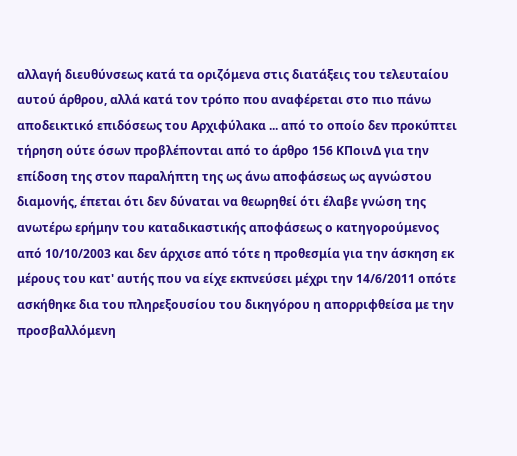αλλαγή διευθύνσεως κατά τα οριζόμενα στις διατάξεις του τελευταίου αυτού άρθρου, αλλά κατά τον τρόπο που αναφέρεται στο πιο πάνω αποδεικτικό επιδόσεως του Αρχιφύλακα ... από το οποίο δεν προκύπτει τήρηση ούτε όσων προβλέπονται από το άρθρο 156 ΚΠοινΔ για την επίδοση της στον παραλήπτη της ως άνω αποφάσεως ως αγνώστου διαμονής, έπεται ότι δεν δύναται να θεωρηθεί ότι έλαβε γνώση της ανωτέρω ερήμην του καταδικαστικής αποφάσεως ο κατηγορούμενος από 10/10/2003 και δεν άρχισε από τότε η προθεσμία για την άσκηση εκ μέρους του κατ' αυτής που να είχε εκπνεύσει μέχρι την 14/6/2011 οπότε ασκήθηκε δια του πληρεξουσίου του δικηγόρου η απορριφθείσα με την προσβαλλόμενη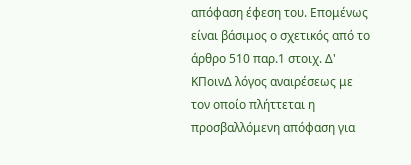απόφαση έφεση του. Επομένως είναι βάσιμος ο σχετικός από το άρθρο 510 παρ.1 στοιχ. Δ' ΚΠοινΔ λόγος αναιρέσεως με τον οποίο πλήττεται η προσβαλλόμενη απόφαση για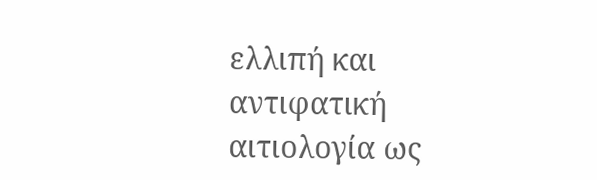ελλιπή και αντιφατική αιτιολογία ως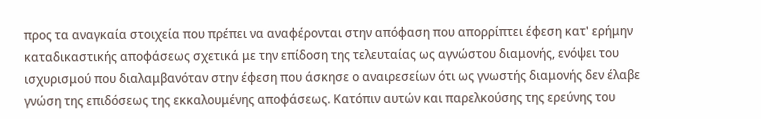προς τα αναγκαία στοιχεία που πρέπει να αναφέρονται στην απόφαση που απορρίπτει έφεση κατ' ερήμην καταδικαστικής αποφάσεως σχετικά με την επίδοση της τελευταίας ως αγνώστου διαμονής, ενόψει του ισχυρισμού που διαλαμβανόταν στην έφεση που άσκησε ο αναιρεσείων ότι ως γνωστής διαμονής δεν έλαβε γνώση της επιδόσεως της εκκαλουμένης αποφάσεως. Κατόπιν αυτών και παρελκούσης της ερεύνης του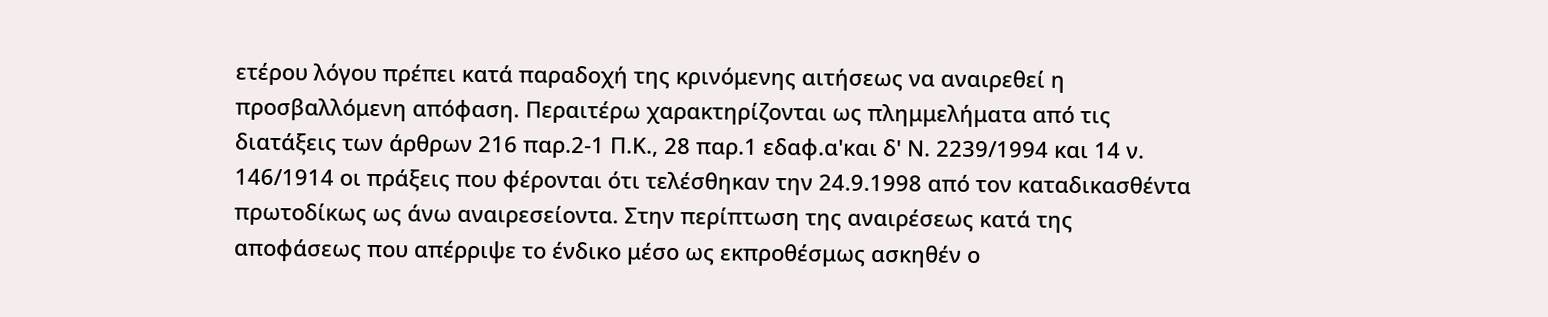ετέρου λόγου πρέπει κατά παραδοχή της κρινόμενης αιτήσεως να αναιρεθεί η προσβαλλόμενη απόφαση. Περαιτέρω χαρακτηρίζονται ως πλημμελήματα από τις διατάξεις των άρθρων 216 παρ.2-1 Π.Κ., 28 παρ.1 εδαφ.α'και δ' Ν. 2239/1994 και 14 ν. 146/1914 οι πράξεις που φέρονται ότι τελέσθηκαν την 24.9.1998 από τον καταδικασθέντα πρωτοδίκως ως άνω αναιρεσείοντα. Στην περίπτωση της αναιρέσεως κατά της αποφάσεως που απέρριψε το ένδικο μέσο ως εκπροθέσμως ασκηθέν ο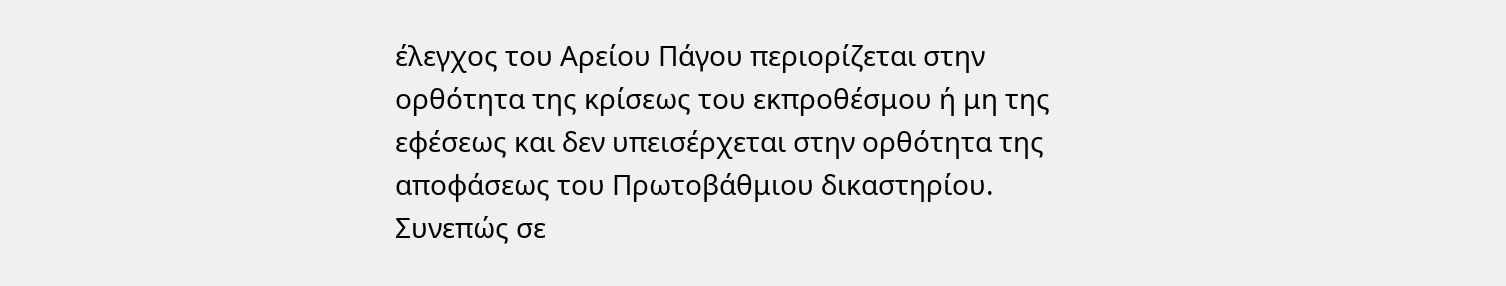έλεγχος του Αρείου Πάγου περιορίζεται στην ορθότητα της κρίσεως του εκπροθέσμου ή μη της εφέσεως και δεν υπεισέρχεται στην ορθότητα της αποφάσεως του Πρωτοβάθμιου δικαστηρίου. Συνεπώς σε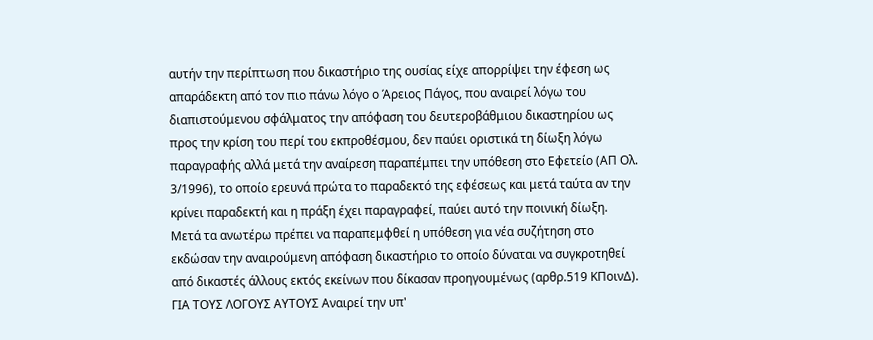αυτήν την περίπτωση που δικαστήριο της ουσίας είχε απορρίψει την έφεση ως απαράδεκτη από τον πιο πάνω λόγο ο Άρειος Πάγος, που αναιρεί λόγω του διαπιστούμενου σφάλματος την απόφαση του δευτεροβάθμιου δικαστηρίου ως προς την κρίση του περί του εκπροθέσμου, δεν παύει οριστικά τη δίωξη λόγω παραγραφής αλλά μετά την αναίρεση παραπέμπει την υπόθεση στο Εφετείο (ΑΠ Ολ. 3/1996), το οποίο ερευνά πρώτα το παραδεκτό της εφέσεως και μετά ταύτα αν την κρίνει παραδεκτή και η πράξη έχει παραγραφεί, παύει αυτό την ποινική δίωξη. Μετά τα ανωτέρω πρέπει να παραπεμφθεί η υπόθεση για νέα συζήτηση στο εκδώσαν την αναιρούμενη απόφαση δικαστήριο το οποίο δύναται να συγκροτηθεί από δικαστές άλλους εκτός εκείνων που δίκασαν προηγουμένως (αρθρ.519 ΚΠοινΔ). ΓΙΑ ΤΟΥΣ ΛΟΓΟΥΣ ΑΥΤΟΥΣ Αναιρεί την υπ'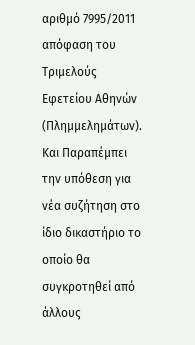αριθμό 7995/2011 απόφαση του Τριμελούς Εφετείου Αθηνών (Πλημμελημάτων). Και Παραπέμπει την υπόθεση για νέα συζήτηση στο ίδιο δικαστήριο το οποίο θα συγκροτηθεί από άλλους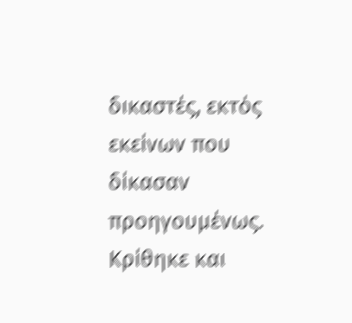δικαστές, εκτός εκείνων που δίκασαν προηγουμένως. Κρίθηκε και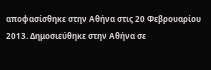αποφασίσθηκε στην Αθήνα στις 20 Φεβρουαρίου 2013. Δημοσιεύθηκε στην Αθήνα σε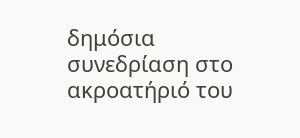δημόσια συνεδρίαση στο ακροατήριό του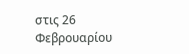στις 26 Φεβρουαρίου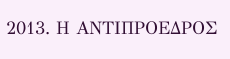2013. Η ΑΝΤΙΠΡΟΕΔΡΟΣ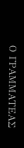Ο ΓΡΑΜΜΑΤΕΑΣ